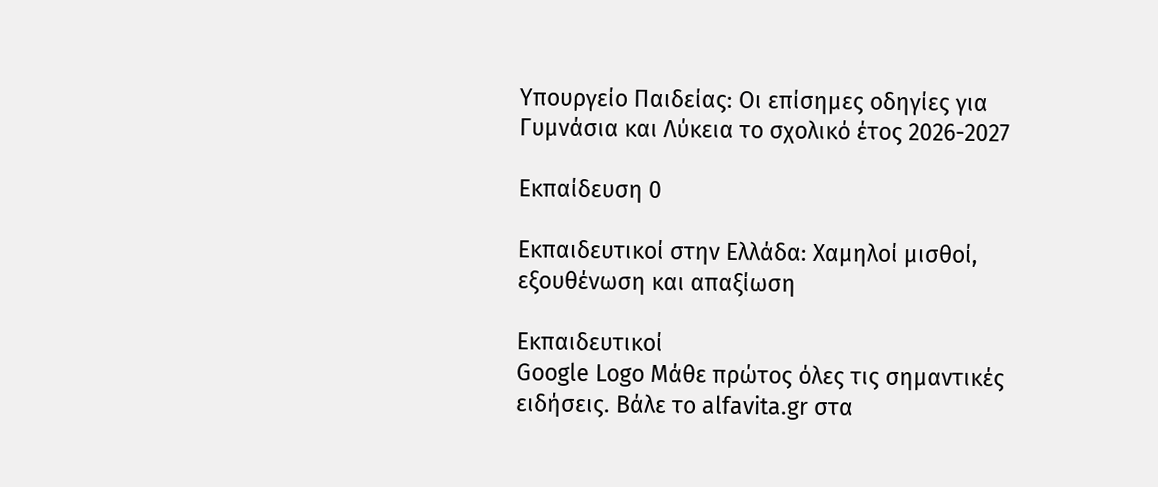Υπουργείο Παιδείας: Οι επίσημες οδηγίες για Γυμνάσια και Λύκεια το σχολικό έτος 2026-2027

Εκπαίδευση 0

Εκπαιδευτικοί στην Ελλάδα: Χαμηλοί μισθοί, εξουθένωση και απαξίωση

Εκπαιδευτικοί
Google Logo Μάθε πρώτος όλες τις σημαντικές ειδήσεις. Βάλε το alfavita.gr στα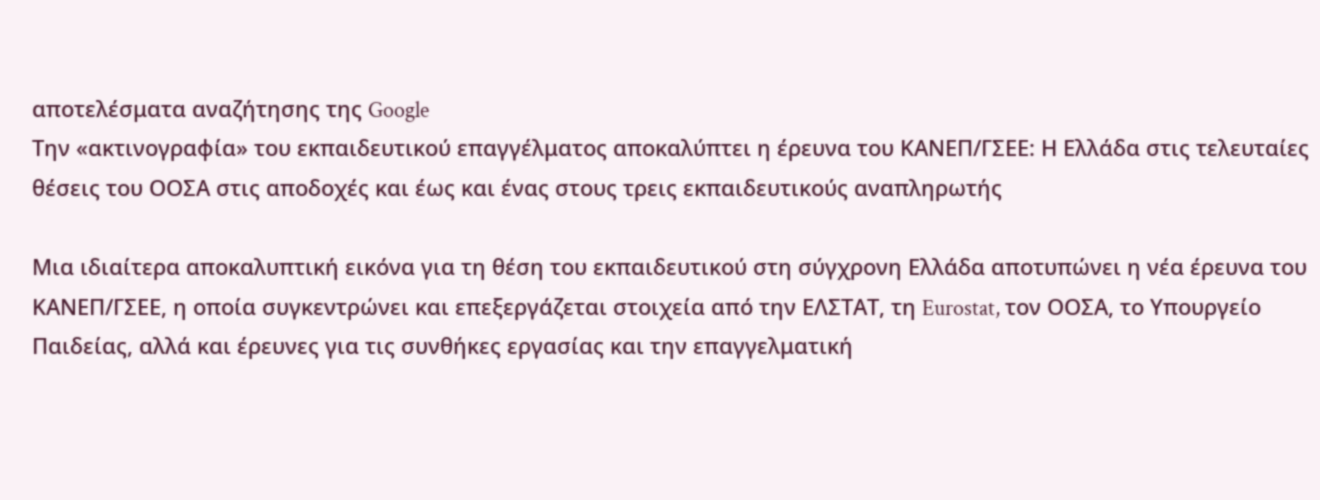αποτελέσματα αναζήτησης της Google
Την «ακτινογραφία» του εκπαιδευτικού επαγγέλματος αποκαλύπτει η έρευνα του ΚΑΝΕΠ/ΓΣΕΕ: Η Ελλάδα στις τελευταίες θέσεις του ΟΟΣΑ στις αποδοχές και έως και ένας στους τρεις εκπαιδευτικούς αναπληρωτής

Μια ιδιαίτερα αποκαλυπτική εικόνα για τη θέση του εκπαιδευτικού στη σύγχρονη Ελλάδα αποτυπώνει η νέα έρευνα του ΚΑΝΕΠ/ΓΣΕΕ, η οποία συγκεντρώνει και επεξεργάζεται στοιχεία από την ΕΛΣΤΑΤ, τη Eurostat, τον ΟΟΣΑ, το Υπουργείο Παιδείας, αλλά και έρευνες για τις συνθήκες εργασίας και την επαγγελματική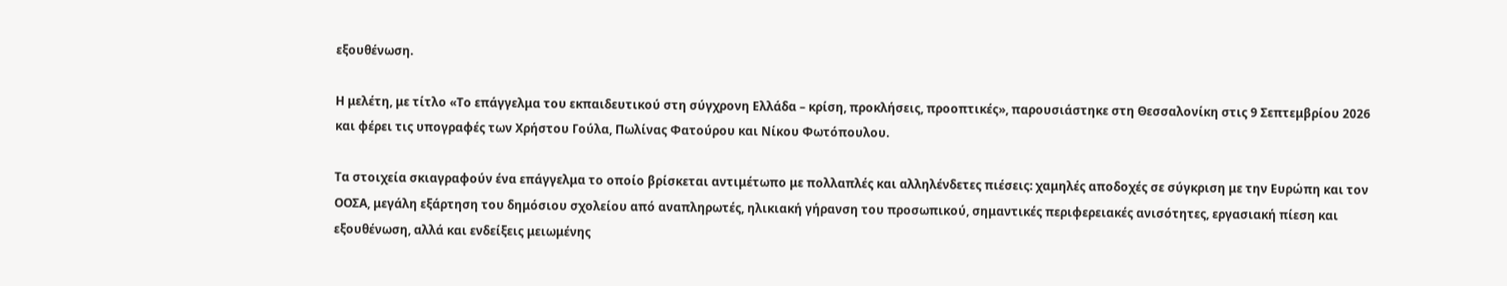εξουθένωση.

Η μελέτη, με τίτλο «Το επάγγελμα του εκπαιδευτικού στη σύγχρονη Ελλάδα – κρίση, προκλήσεις, προοπτικές», παρουσιάστηκε στη Θεσσαλονίκη στις 9 Σεπτεμβρίου 2026 και φέρει τις υπογραφές των Χρήστου Γούλα, Πωλίνας Φατούρου και Νίκου Φωτόπουλου.

Τα στοιχεία σκιαγραφούν ένα επάγγελμα το οποίο βρίσκεται αντιμέτωπο με πολλαπλές και αλληλένδετες πιέσεις: χαμηλές αποδοχές σε σύγκριση με την Ευρώπη και τον ΟΟΣΑ, μεγάλη εξάρτηση του δημόσιου σχολείου από αναπληρωτές, ηλικιακή γήρανση του προσωπικού, σημαντικές περιφερειακές ανισότητες, εργασιακή πίεση και εξουθένωση, αλλά και ενδείξεις μειωμένης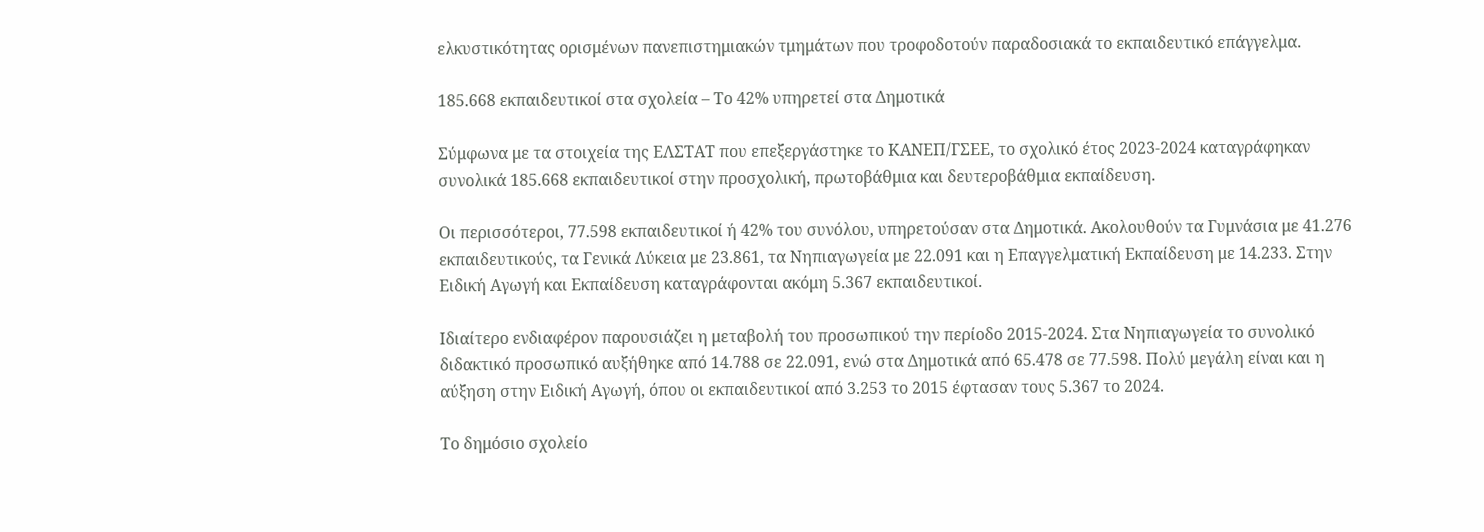ελκυστικότητας ορισμένων πανεπιστημιακών τμημάτων που τροφοδοτούν παραδοσιακά το εκπαιδευτικό επάγγελμα.

185.668 εκπαιδευτικοί στα σχολεία – Το 42% υπηρετεί στα Δημοτικά

Σύμφωνα με τα στοιχεία της ΕΛΣΤΑΤ που επεξεργάστηκε το ΚΑΝΕΠ/ΓΣΕΕ, το σχολικό έτος 2023-2024 καταγράφηκαν συνολικά 185.668 εκπαιδευτικοί στην προσχολική, πρωτοβάθμια και δευτεροβάθμια εκπαίδευση.

Οι περισσότεροι, 77.598 εκπαιδευτικοί ή 42% του συνόλου, υπηρετούσαν στα Δημοτικά. Ακολουθούν τα Γυμνάσια με 41.276 εκπαιδευτικούς, τα Γενικά Λύκεια με 23.861, τα Νηπιαγωγεία με 22.091 και η Επαγγελματική Εκπαίδευση με 14.233. Στην Ειδική Αγωγή και Εκπαίδευση καταγράφονται ακόμη 5.367 εκπαιδευτικοί.

Ιδιαίτερο ενδιαφέρον παρουσιάζει η μεταβολή του προσωπικού την περίοδο 2015-2024. Στα Νηπιαγωγεία το συνολικό διδακτικό προσωπικό αυξήθηκε από 14.788 σε 22.091, ενώ στα Δημοτικά από 65.478 σε 77.598. Πολύ μεγάλη είναι και η αύξηση στην Ειδική Αγωγή, όπου οι εκπαιδευτικοί από 3.253 το 2015 έφτασαν τους 5.367 το 2024.

Το δημόσιο σχολείο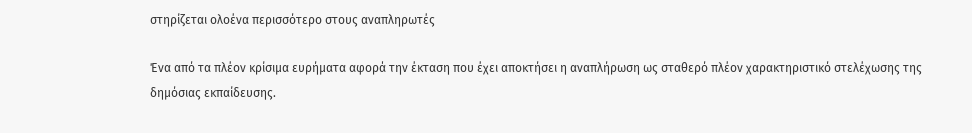στηρίζεται ολοένα περισσότερο στους αναπληρωτές

Ένα από τα πλέον κρίσιμα ευρήματα αφορά την έκταση που έχει αποκτήσει η αναπλήρωση ως σταθερό πλέον χαρακτηριστικό στελέχωσης της δημόσιας εκπαίδευσης.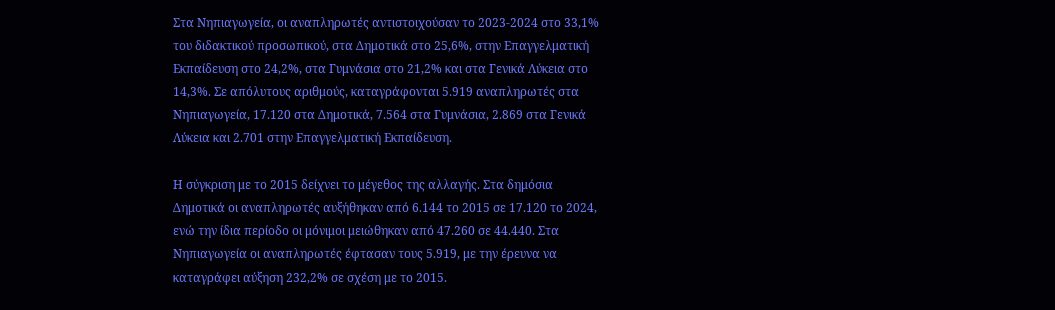Στα Νηπιαγωγεία, οι αναπληρωτές αντιστοιχούσαν το 2023-2024 στο 33,1% του διδακτικού προσωπικού, στα Δημοτικά στο 25,6%, στην Επαγγελματική Εκπαίδευση στο 24,2%, στα Γυμνάσια στο 21,2% και στα Γενικά Λύκεια στο 14,3%. Σε απόλυτους αριθμούς, καταγράφονται 5.919 αναπληρωτές στα Νηπιαγωγεία, 17.120 στα Δημοτικά, 7.564 στα Γυμνάσια, 2.869 στα Γενικά Λύκεια και 2.701 στην Επαγγελματική Εκπαίδευση.

Η σύγκριση με το 2015 δείχνει το μέγεθος της αλλαγής. Στα δημόσια Δημοτικά οι αναπληρωτές αυξήθηκαν από 6.144 το 2015 σε 17.120 το 2024, ενώ την ίδια περίοδο οι μόνιμοι μειώθηκαν από 47.260 σε 44.440. Στα Νηπιαγωγεία οι αναπληρωτές έφτασαν τους 5.919, με την έρευνα να καταγράφει αύξηση 232,2% σε σχέση με το 2015.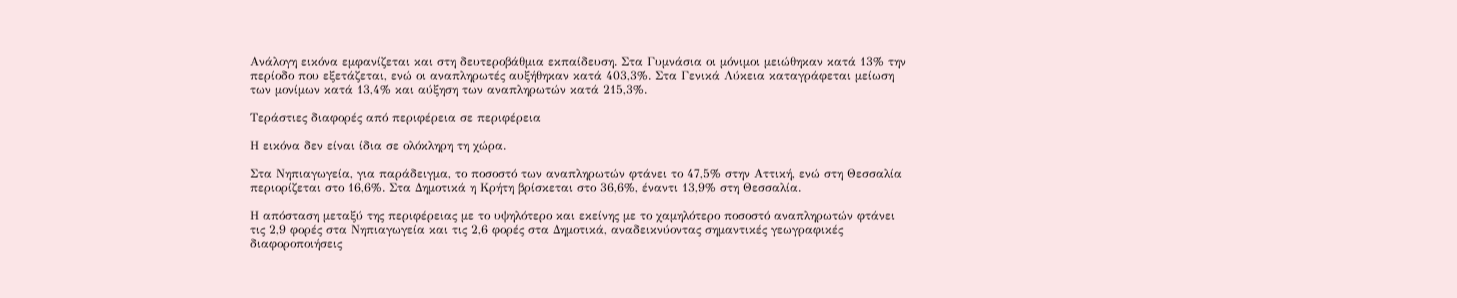Ανάλογη εικόνα εμφανίζεται και στη δευτεροβάθμια εκπαίδευση. Στα Γυμνάσια οι μόνιμοι μειώθηκαν κατά 13% την περίοδο που εξετάζεται, ενώ οι αναπληρωτές αυξήθηκαν κατά 403,3%. Στα Γενικά Λύκεια καταγράφεται μείωση των μονίμων κατά 13,4% και αύξηση των αναπληρωτών κατά 215,3%.

Τεράστιες διαφορές από περιφέρεια σε περιφέρεια

Η εικόνα δεν είναι ίδια σε ολόκληρη τη χώρα.

Στα Νηπιαγωγεία, για παράδειγμα, το ποσοστό των αναπληρωτών φτάνει το 47,5% στην Αττική, ενώ στη Θεσσαλία περιορίζεται στο 16,6%. Στα Δημοτικά η Κρήτη βρίσκεται στο 36,6%, έναντι 13,9% στη Θεσσαλία.

Η απόσταση μεταξύ της περιφέρειας με το υψηλότερο και εκείνης με το χαμηλότερο ποσοστό αναπληρωτών φτάνει τις 2,9 φορές στα Νηπιαγωγεία και τις 2,6 φορές στα Δημοτικά, αναδεικνύοντας σημαντικές γεωγραφικές διαφοροποιήσεις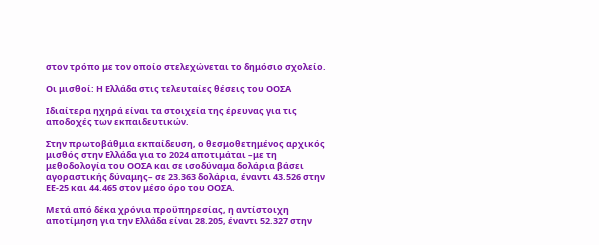στον τρόπο με τον οποίο στελεχώνεται το δημόσιο σχολείο.

Οι μισθοί: Η Ελλάδα στις τελευταίες θέσεις του ΟΟΣΑ

Ιδιαίτερα ηχηρά είναι τα στοιχεία της έρευνας για τις αποδοχές των εκπαιδευτικών.

Στην πρωτοβάθμια εκπαίδευση, ο θεσμοθετημένος αρχικός μισθός στην Ελλάδα για το 2024 αποτιμάται –με τη μεθοδολογία του ΟΟΣΑ και σε ισοδύναμα δολάρια βάσει αγοραστικής δύναμης– σε 23.363 δολάρια, έναντι 43.526 στην ΕΕ-25 και 44.465 στον μέσο όρο του ΟΟΣΑ.

Μετά από δέκα χρόνια προϋπηρεσίας, η αντίστοιχη αποτίμηση για την Ελλάδα είναι 28.205, έναντι 52.327 στην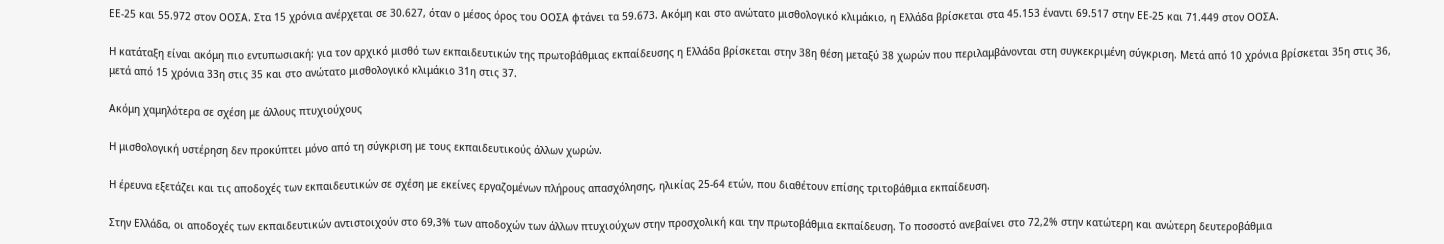ΕΕ-25 και 55.972 στον ΟΟΣΑ. Στα 15 χρόνια ανέρχεται σε 30.627, όταν ο μέσος όρος του ΟΟΣΑ φτάνει τα 59.673. Ακόμη και στο ανώτατο μισθολογικό κλιμάκιο, η Ελλάδα βρίσκεται στα 45.153 έναντι 69.517 στην ΕΕ-25 και 71.449 στον ΟΟΣΑ.

Η κατάταξη είναι ακόμη πιο εντυπωσιακή: για τον αρχικό μισθό των εκπαιδευτικών της πρωτοβάθμιας εκπαίδευσης η Ελλάδα βρίσκεται στην 38η θέση μεταξύ 38 χωρών που περιλαμβάνονται στη συγκεκριμένη σύγκριση. Μετά από 10 χρόνια βρίσκεται 35η στις 36, μετά από 15 χρόνια 33η στις 35 και στο ανώτατο μισθολογικό κλιμάκιο 31η στις 37.

Ακόμη χαμηλότερα σε σχέση με άλλους πτυχιούχους

Η μισθολογική υστέρηση δεν προκύπτει μόνο από τη σύγκριση με τους εκπαιδευτικούς άλλων χωρών.

Η έρευνα εξετάζει και τις αποδοχές των εκπαιδευτικών σε σχέση με εκείνες εργαζομένων πλήρους απασχόλησης, ηλικίας 25-64 ετών, που διαθέτουν επίσης τριτοβάθμια εκπαίδευση.

Στην Ελλάδα, οι αποδοχές των εκπαιδευτικών αντιστοιχούν στο 69,3% των αποδοχών των άλλων πτυχιούχων στην προσχολική και την πρωτοβάθμια εκπαίδευση. Το ποσοστό ανεβαίνει στο 72,2% στην κατώτερη και ανώτερη δευτεροβάθμια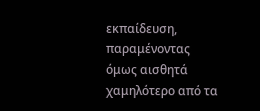εκπαίδευση, παραμένοντας όμως αισθητά χαμηλότερο από τα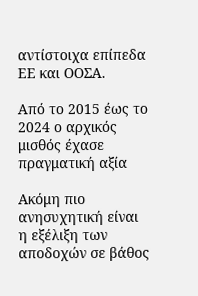αντίστοιχα επίπεδα ΕΕ και ΟΟΣΑ.

Από το 2015 έως το 2024 ο αρχικός μισθός έχασε πραγματική αξία

Ακόμη πιο ανησυχητική είναι η εξέλιξη των αποδοχών σε βάθος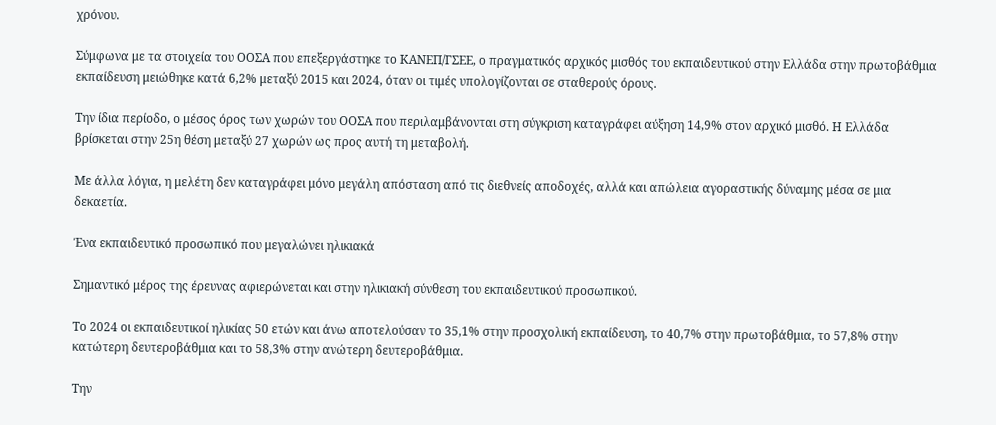χρόνου.

Σύμφωνα με τα στοιχεία του ΟΟΣΑ που επεξεργάστηκε το ΚΑΝΕΠ/ΓΣΕΕ, ο πραγματικός αρχικός μισθός του εκπαιδευτικού στην Ελλάδα στην πρωτοβάθμια εκπαίδευση μειώθηκε κατά 6,2% μεταξύ 2015 και 2024, όταν οι τιμές υπολογίζονται σε σταθερούς όρους.

Την ίδια περίοδο, ο μέσος όρος των χωρών του ΟΟΣΑ που περιλαμβάνονται στη σύγκριση καταγράφει αύξηση 14,9% στον αρχικό μισθό. Η Ελλάδα βρίσκεται στην 25η θέση μεταξύ 27 χωρών ως προς αυτή τη μεταβολή.

Με άλλα λόγια, η μελέτη δεν καταγράφει μόνο μεγάλη απόσταση από τις διεθνείς αποδοχές, αλλά και απώλεια αγοραστικής δύναμης μέσα σε μια δεκαετία.

Ένα εκπαιδευτικό προσωπικό που μεγαλώνει ηλικιακά

Σημαντικό μέρος της έρευνας αφιερώνεται και στην ηλικιακή σύνθεση του εκπαιδευτικού προσωπικού.

Το 2024 οι εκπαιδευτικοί ηλικίας 50 ετών και άνω αποτελούσαν το 35,1% στην προσχολική εκπαίδευση, το 40,7% στην πρωτοβάθμια, το 57,8% στην κατώτερη δευτεροβάθμια και το 58,3% στην ανώτερη δευτεροβάθμια.

Την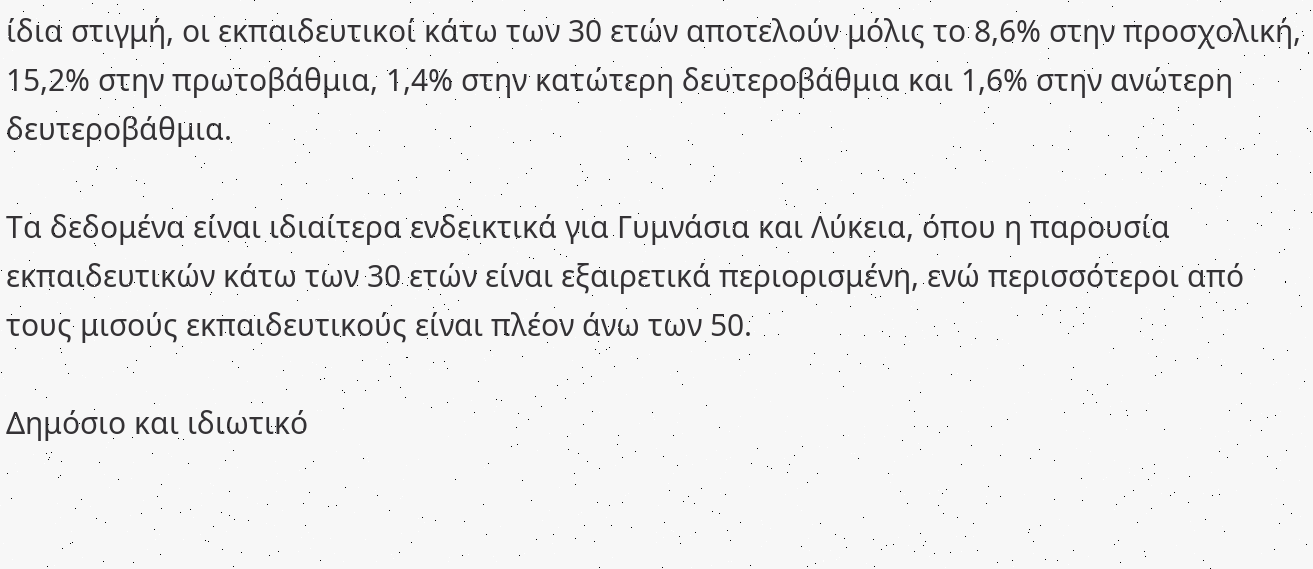ίδια στιγμή, οι εκπαιδευτικοί κάτω των 30 ετών αποτελούν μόλις το 8,6% στην προσχολική, 15,2% στην πρωτοβάθμια, 1,4% στην κατώτερη δευτεροβάθμια και 1,6% στην ανώτερη δευτεροβάθμια.

Τα δεδομένα είναι ιδιαίτερα ενδεικτικά για Γυμνάσια και Λύκεια, όπου η παρουσία εκπαιδευτικών κάτω των 30 ετών είναι εξαιρετικά περιορισμένη, ενώ περισσότεροι από τους μισούς εκπαιδευτικούς είναι πλέον άνω των 50.

Δημόσιο και ιδιωτικό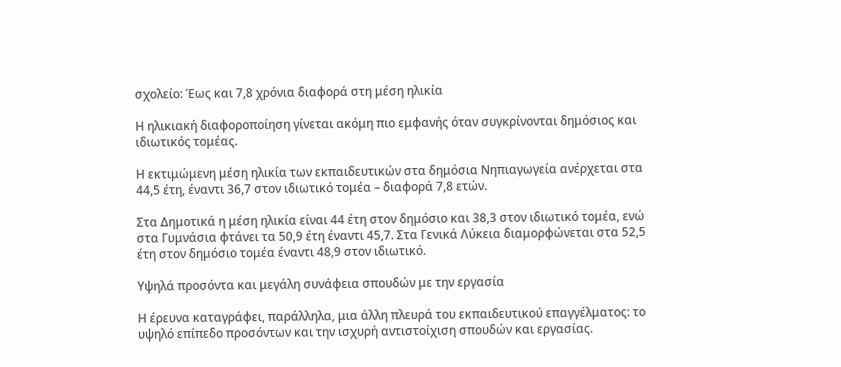σχολείο: Έως και 7,8 χρόνια διαφορά στη μέση ηλικία

Η ηλικιακή διαφοροποίηση γίνεται ακόμη πιο εμφανής όταν συγκρίνονται δημόσιος και ιδιωτικός τομέας.

Η εκτιμώμενη μέση ηλικία των εκπαιδευτικών στα δημόσια Νηπιαγωγεία ανέρχεται στα 44,5 έτη, έναντι 36,7 στον ιδιωτικό τομέα – διαφορά 7,8 ετών.

Στα Δημοτικά η μέση ηλικία είναι 44 έτη στον δημόσιο και 38,3 στον ιδιωτικό τομέα, ενώ στα Γυμνάσια φτάνει τα 50,9 έτη έναντι 45,7. Στα Γενικά Λύκεια διαμορφώνεται στα 52,5 έτη στον δημόσιο τομέα έναντι 48,9 στον ιδιωτικό.

Υψηλά προσόντα και μεγάλη συνάφεια σπουδών με την εργασία

Η έρευνα καταγράφει, παράλληλα, μια άλλη πλευρά του εκπαιδευτικού επαγγέλματος: το υψηλό επίπεδο προσόντων και την ισχυρή αντιστοίχιση σπουδών και εργασίας.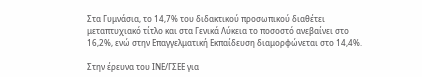Στα Γυμνάσια, το 14,7% του διδακτικού προσωπικού διαθέτει μεταπτυχιακό τίτλο και στα Γενικά Λύκεια το ποσοστό ανεβαίνει στο 16,2%, ενώ στην Επαγγελματική Εκπαίδευση διαμορφώνεται στο 14,4%.

Στην έρευνα του ΙΝΕ/ΓΣΕΕ για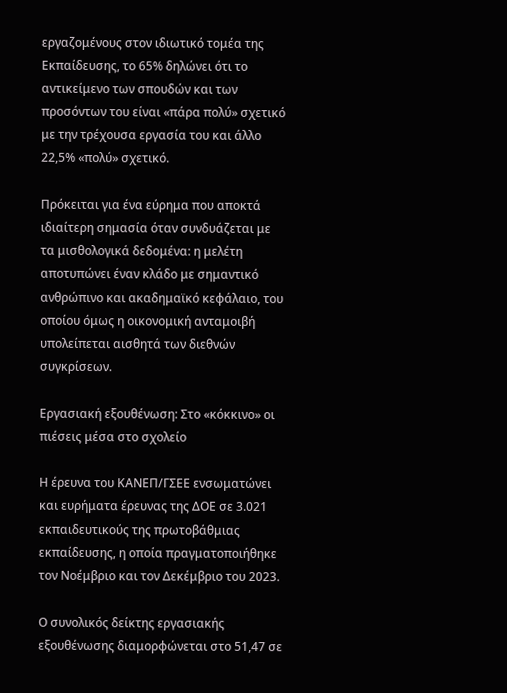εργαζομένους στον ιδιωτικό τομέα της Εκπαίδευσης, το 65% δηλώνει ότι το αντικείμενο των σπουδών και των προσόντων του είναι «πάρα πολύ» σχετικό με την τρέχουσα εργασία του και άλλο 22,5% «πολύ» σχετικό.

Πρόκειται για ένα εύρημα που αποκτά ιδιαίτερη σημασία όταν συνδυάζεται με τα μισθολογικά δεδομένα: η μελέτη αποτυπώνει έναν κλάδο με σημαντικό ανθρώπινο και ακαδημαϊκό κεφάλαιο, του οποίου όμως η οικονομική ανταμοιβή υπολείπεται αισθητά των διεθνών συγκρίσεων.

Εργασιακή εξουθένωση: Στο «κόκκινο» οι πιέσεις μέσα στο σχολείο

Η έρευνα του ΚΑΝΕΠ/ΓΣΕΕ ενσωματώνει και ευρήματα έρευνας της ΔΟΕ σε 3.021 εκπαιδευτικούς της πρωτοβάθμιας εκπαίδευσης, η οποία πραγματοποιήθηκε τον Νοέμβριο και τον Δεκέμβριο του 2023.

Ο συνολικός δείκτης εργασιακής εξουθένωσης διαμορφώνεται στο 51,47 σε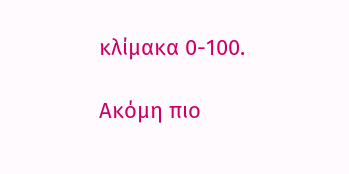κλίμακα 0-100.

Ακόμη πιο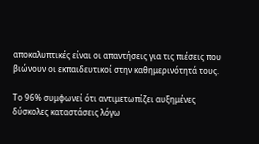αποκαλυπτικές είναι οι απαντήσεις για τις πιέσεις που βιώνουν οι εκπαιδευτικοί στην καθημερινότητά τους.

Το 96% συμφωνεί ότι αντιμετωπίζει αυξημένες δύσκολες καταστάσεις λόγω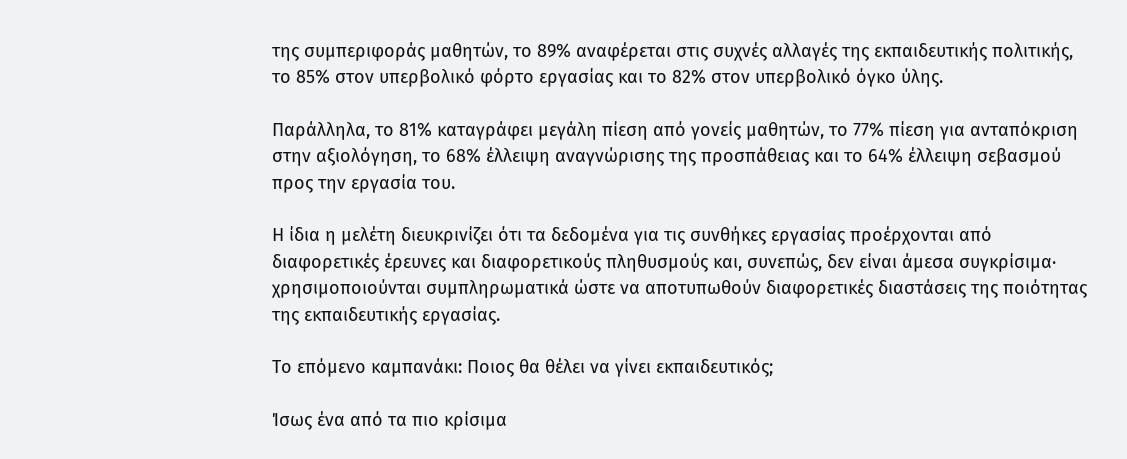της συμπεριφοράς μαθητών, το 89% αναφέρεται στις συχνές αλλαγές της εκπαιδευτικής πολιτικής, το 85% στον υπερβολικό φόρτο εργασίας και το 82% στον υπερβολικό όγκο ύλης.

Παράλληλα, το 81% καταγράφει μεγάλη πίεση από γονείς μαθητών, το 77% πίεση για ανταπόκριση στην αξιολόγηση, το 68% έλλειψη αναγνώρισης της προσπάθειας και το 64% έλλειψη σεβασμού προς την εργασία του.

Η ίδια η μελέτη διευκρινίζει ότι τα δεδομένα για τις συνθήκες εργασίας προέρχονται από διαφορετικές έρευνες και διαφορετικούς πληθυσμούς και, συνεπώς, δεν είναι άμεσα συγκρίσιμα· χρησιμοποιούνται συμπληρωματικά ώστε να αποτυπωθούν διαφορετικές διαστάσεις της ποιότητας της εκπαιδευτικής εργασίας.

Το επόμενο καμπανάκι: Ποιος θα θέλει να γίνει εκπαιδευτικός;

Ίσως ένα από τα πιο κρίσιμα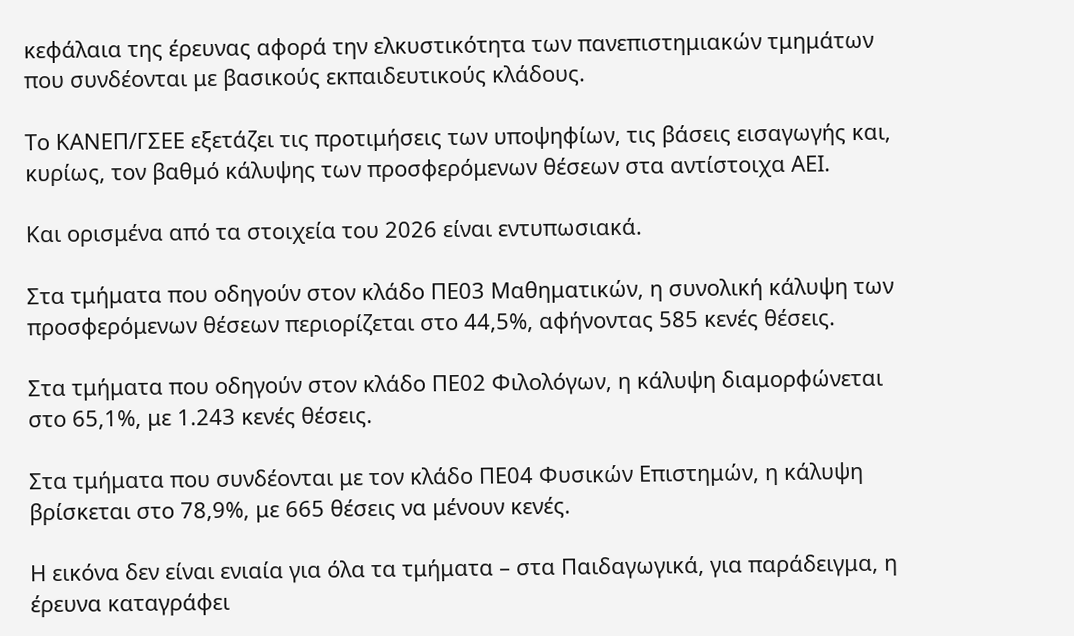κεφάλαια της έρευνας αφορά την ελκυστικότητα των πανεπιστημιακών τμημάτων που συνδέονται με βασικούς εκπαιδευτικούς κλάδους.

Το ΚΑΝΕΠ/ΓΣΕΕ εξετάζει τις προτιμήσεις των υποψηφίων, τις βάσεις εισαγωγής και, κυρίως, τον βαθμό κάλυψης των προσφερόμενων θέσεων στα αντίστοιχα ΑΕΙ.

Και ορισμένα από τα στοιχεία του 2026 είναι εντυπωσιακά.

Στα τμήματα που οδηγούν στον κλάδο ΠΕ03 Μαθηματικών, η συνολική κάλυψη των προσφερόμενων θέσεων περιορίζεται στο 44,5%, αφήνοντας 585 κενές θέσεις.

Στα τμήματα που οδηγούν στον κλάδο ΠΕ02 Φιλολόγων, η κάλυψη διαμορφώνεται στο 65,1%, με 1.243 κενές θέσεις.

Στα τμήματα που συνδέονται με τον κλάδο ΠΕ04 Φυσικών Επιστημών, η κάλυψη βρίσκεται στο 78,9%, με 665 θέσεις να μένουν κενές.

Η εικόνα δεν είναι ενιαία για όλα τα τμήματα – στα Παιδαγωγικά, για παράδειγμα, η έρευνα καταγράφει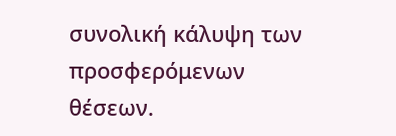συνολική κάλυψη των προσφερόμενων θέσεων.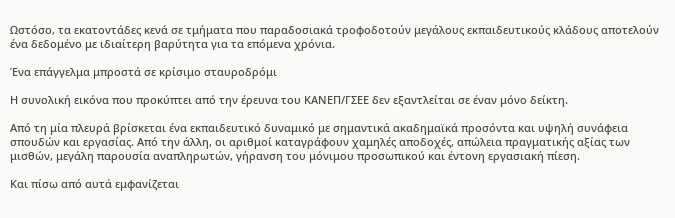Ωστόσο, τα εκατοντάδες κενά σε τμήματα που παραδοσιακά τροφοδοτούν μεγάλους εκπαιδευτικούς κλάδους αποτελούν ένα δεδομένο με ιδιαίτερη βαρύτητα για τα επόμενα χρόνια.

Ένα επάγγελμα μπροστά σε κρίσιμο σταυροδρόμι

Η συνολική εικόνα που προκύπτει από την έρευνα του ΚΑΝΕΠ/ΓΣΕΕ δεν εξαντλείται σε έναν μόνο δείκτη.

Από τη μία πλευρά βρίσκεται ένα εκπαιδευτικό δυναμικό με σημαντικά ακαδημαϊκά προσόντα και υψηλή συνάφεια σπουδών και εργασίας. Από την άλλη, οι αριθμοί καταγράφουν χαμηλές αποδοχές, απώλεια πραγματικής αξίας των μισθών, μεγάλη παρουσία αναπληρωτών, γήρανση του μόνιμου προσωπικού και έντονη εργασιακή πίεση.

Και πίσω από αυτά εμφανίζεται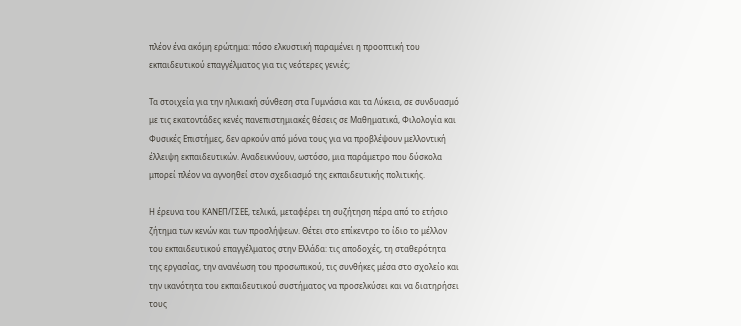πλέον ένα ακόμη ερώτημα: πόσο ελκυστική παραμένει η προοπτική του εκπαιδευτικού επαγγέλματος για τις νεότερες γενιές;

Τα στοιχεία για την ηλικιακή σύνθεση στα Γυμνάσια και τα Λύκεια, σε συνδυασμό με τις εκατοντάδες κενές πανεπιστημιακές θέσεις σε Μαθηματικά, Φιλολογία και Φυσικές Επιστήμες, δεν αρκούν από μόνα τους για να προβλέψουν μελλοντική έλλειψη εκπαιδευτικών. Αναδεικνύουν, ωστόσο, μια παράμετρο που δύσκολα μπορεί πλέον να αγνοηθεί στον σχεδιασμό της εκπαιδευτικής πολιτικής.

Η έρευνα του ΚΑΝΕΠ/ΓΣΕΕ, τελικά, μεταφέρει τη συζήτηση πέρα από το ετήσιο ζήτημα των κενών και των προσλήψεων. Θέτει στο επίκεντρο το ίδιο το μέλλον του εκπαιδευτικού επαγγέλματος στην Ελλάδα: τις αποδοχές, τη σταθερότητα της εργασίας, την ανανέωση του προσωπικού, τις συνθήκες μέσα στο σχολείο και την ικανότητα του εκπαιδευτικού συστήματος να προσελκύσει και να διατηρήσει τους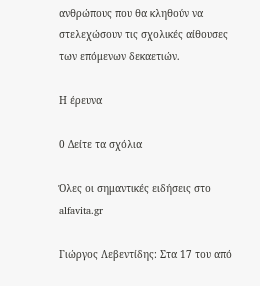ανθρώπους που θα κληθούν να στελεχώσουν τις σχολικές αίθουσες των επόμενων δεκαετιών.

Η έρευνα

0 Δείτε τα σχόλια

Όλες οι σημαντικές ειδήσεις στο alfavita.gr

Γιώργος Λεβεντίδης: Στα 17 του από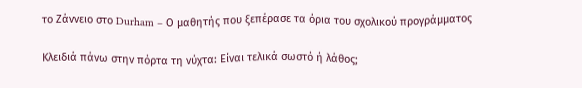το Ζάννειο στο Durham – Ο μαθητής που ξεπέρασε τα όρια του σχολικού προγράμματος

Κλειδιά πάνω στην πόρτα τη νύχτα: Είναι τελικά σωστό ή λάθος;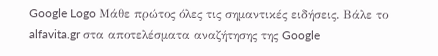Google Logo Μάθε πρώτος όλες τις σημαντικές ειδήσεις. Βάλε το alfavita.gr στα αποτελέσματα αναζήτησης της Google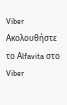Viber Ακολουθήστε το Αlfavita στο Viber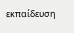εκπαίδευση